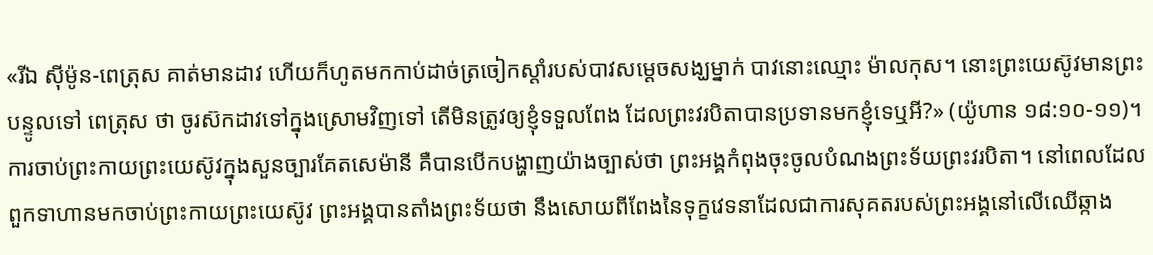«រីឯ ស៊ីម៉ូន-ពេត្រុស គាត់មានដាវ ហើយក៏ហូតមកកាប់ដាច់ត្រចៀកស្តាំរបស់បាវសម្ដេចសង្ឃម្នាក់ បាវនោះឈ្មោះ ម៉ាលកុស។ នោះព្រះយេស៊ូវមានព្រះបន្ទូលទៅ ពេត្រុស ថា ចូរស៊កដាវទៅក្នុងស្រោមវិញទៅ តើមិនត្រូវឲ្យខ្ញុំទទួលពែង ដែលព្រះវរបិតាបានប្រទានមកខ្ញុំទេឬអី?» (យ៉ូហាន ១៨:១០-១១)។
ការចាប់ព្រះកាយព្រះយេស៊ូវក្នុងសួនច្បារគែតសេម៉ានី គឺបានបើកបង្ហាញយ៉ាងច្បាស់ថា ព្រះអង្គកំពុងចុះចូលបំណងព្រះទ័យព្រះវរបិតា។ នៅពេលដែលពួកទាហានមកចាប់ព្រះកាយព្រះយេស៊ូវ ព្រះអង្គបានតាំងព្រះទ័យថា នឹងសោយពីពែងនៃទុក្ខវេទនាដែលជាការសុគតរបស់ព្រះអង្គនៅលើឈើឆ្កាង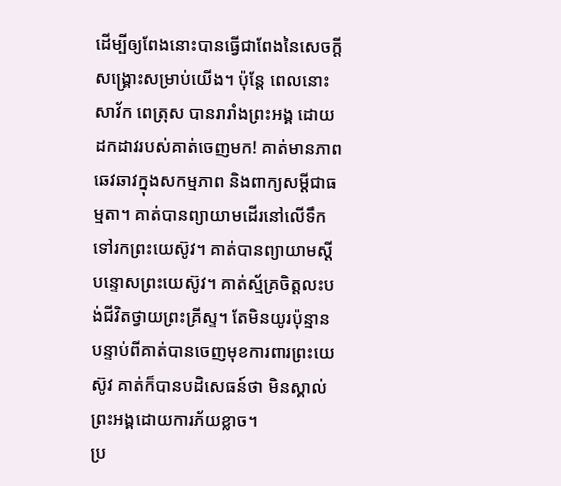ដើម្បីឲ្យពែងនោះបានធ្វើជាពែងនៃសេចក្តីសង្គ្រោះសម្រាប់យើង។ ប៉ុន្តែ ពេលនោះសាវ័ក ពេត្រុស បានរារាំងព្រះអង្គ ដោយដកដាវរបស់គាត់ចេញមក! គាត់មានភាពឆេវឆាវក្នុងសកម្មភាព និងពាក្យសម្ដីជាធម្មតា។ គាត់បានព្យាយាមដើរនៅលើទឹកទៅរកព្រះយេស៊ូវ។ គាត់បានព្យាយាមស្តីបន្ទោសព្រះយេស៊ូវ។ គាត់ស្ម័គ្រចិត្តលះបង់ជីវិតថ្វាយព្រះគ្រីស្ទ។ តែមិនយូរប៉ុន្មាន បន្ទាប់ពីគាត់បានចេញមុខការពារព្រះយេស៊ូវ គាត់ក៏បានបដិសេធន៍ថា មិនស្គាល់ព្រះអង្គដោយការភ័យខ្លាច។
ប្រ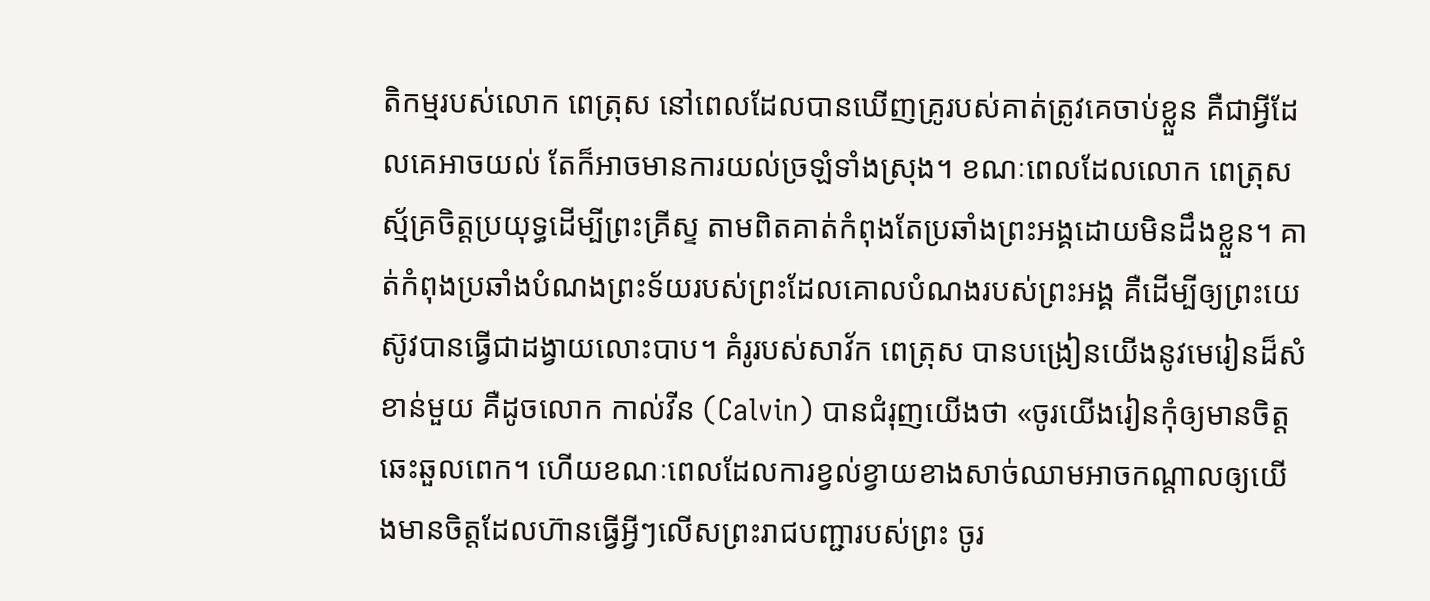តិកម្មរបស់លោក ពេត្រុស នៅពេលដែលបានឃើញគ្រូរបស់គាត់ត្រូវគេចាប់ខ្លួន គឺជាអ្វីដែលគេអាចយល់ តែក៏អាចមានការយល់ច្រឡំទាំងស្រុង។ ខណៈពេលដែលលោក ពេត្រុស ស្ម័គ្រចិត្តប្រយុទ្ធដើម្បីព្រះគ្រីស្ទ តាមពិតគាត់កំពុងតែប្រឆាំងព្រះអង្គដោយមិនដឹងខ្លួន។ គាត់កំពុងប្រឆាំងបំណងព្រះទ័យរបស់ព្រះដែលគោលបំណងរបស់ព្រះអង្គ គឺដើម្បីឲ្យព្រះយេស៊ូវបានធ្វើជាដង្វាយលោះបាប។ គំរូរបស់សាវ័ក ពេត្រុស បានបង្រៀនយើងនូវមេរៀនដ៏សំខាន់មួយ គឺដូចលោក កាល់វីន (Calvin) បានជំរុញយើងថា «ចូរយើងរៀនកុំឲ្យមានចិត្តឆេះឆួលពេក។ ហើយខណៈពេលដែលការខ្វល់ខ្វាយខាងសាច់ឈាមអាចកណ្ដាលឲ្យយើងមានចិត្តដែលហ៊ានធ្វើអ្វីៗលើសព្រះរាជបញ្ជារបស់ព្រះ ចូរ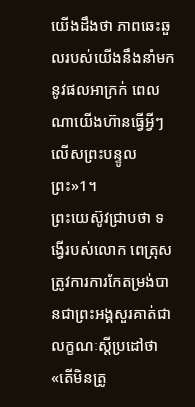យើងដឹងថា ភាពឆេះឆួលរបស់យើងនឹងនាំមកនូវផលអាក្រក់ ពេលណាយើងហ៊ានធ្វើអ្វីៗលើសព្រះបន្ទូលព្រះ»1។
ព្រះយេស៊ូវជ្រាបថា ទង្វើរបស់លោក ពេត្រុស ត្រូវការការកែតម្រង់បានជាព្រះអង្គសួរគាត់ជាលក្ខណៈស្តីប្រដៅថា «តើមិនត្រូ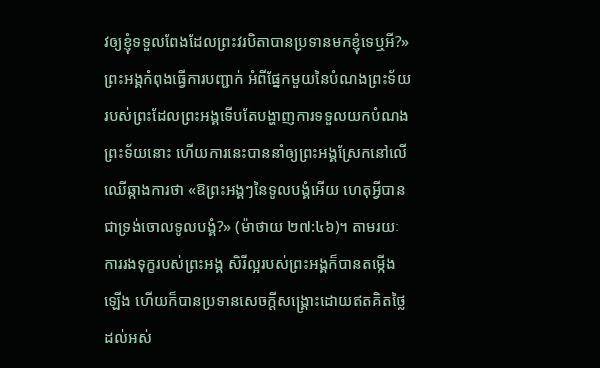វឲ្យខ្ញុំទទួលពែងដែលព្រះវរបិតាបានប្រទានមកខ្ញុំទេឬអី?» ព្រះអង្គកំពុងធ្វើការបញ្ជាក់ អំពីផ្នែកមួយនៃបំណងព្រះទ័យរបស់ព្រះដែលព្រះអង្គទើបតែបង្ហាញការទទួលយកបំណងព្រះទ័យនោះ ហើយការនេះបាននាំឲ្យព្រះអង្គស្រែកនៅលើឈើឆ្កាងការថា «ឱព្រះអង្គៗនៃទូលបង្គំអើយ ហេតុអ្វីបានជាទ្រង់ចោលទូលបង្គំ?» (ម៉ាថាយ ២៧:៤៦)។ តាមរយៈការរងទុក្ខរបស់ព្រះអង្គ សិរីល្អរបស់ព្រះអង្គក៏បានតម្កើងឡើង ហើយក៏បានប្រទានសេចក្តីសង្គ្រោះដោយឥតគិតថ្លៃ ដល់អស់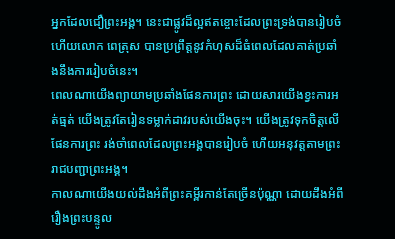អ្នកដែលជឿព្រះអង្គ។ នេះជាផ្លូវដ៏ល្អឥតខ្ចោះដែលព្រះទ្រង់បានរៀបចំ ហើយលោក ពេត្រុស បានប្រព្រឹត្តនូវកំហុសដ៏ធំពេលដែលគាត់ប្រឆាំងនឹងការរៀបចំនេះ។
ពេលណាយើងព្យាយាមប្រឆាំងផែនការព្រះ ដោយសារយើងខ្វះការអត់ធ្មត់ យើងត្រូវតែរៀនទម្លាក់ដាវរបស់យើងចុះ។ យើងត្រូវទុកចិត្តលើផែនការព្រះ រង់ចាំពេលដែលព្រះអង្គបានរៀបចំ ហើយអនុវត្តតាមព្រះរាជបញ្ជាព្រះអង្គ។
កាលណាយើងយល់ដឹងអំពីព្រះគម្ពីរកាន់តែច្រើនប៉ុណ្ណា ដោយដឹងអំពីរឿងព្រះបន្ទូល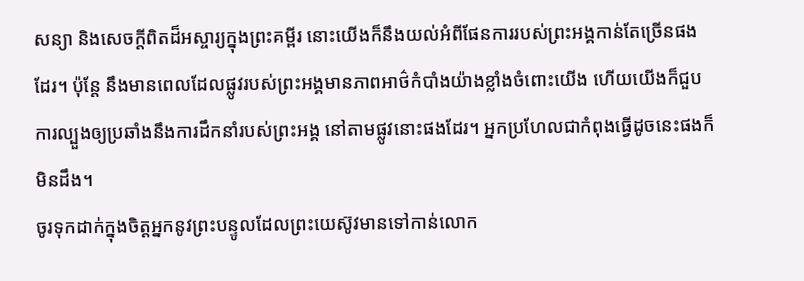សន្យា និងសេចក្តីពិតដ៏អស្ចារ្យក្នុងព្រះគម្ពីរ នោះយើងក៏នឹងយល់អំពីផែនការរបស់ព្រះអង្គកាន់តែច្រើនផងដែរ។ ប៉ុន្តែ នឹងមានពេលដែលផ្លូវរបស់ព្រះអង្គមានភាពអាថ៌កំបាំងយ៉ាងខ្លាំងចំពោះយើង ហើយយើងក៏ជួបការល្បួងឲ្យប្រឆាំងនឹងការដឹកនាំរបស់ព្រះអង្គ នៅតាមផ្លូវនោះផងដែរ។ អ្នកប្រហែលជាកំពុងធ្វើដូចនេះផងក៏មិនដឹង។
ចូរទុកដាក់ក្នុងចិត្តអ្នកនូវព្រះបន្ទូលដែលព្រះយេស៊ូវមានទៅកាន់លោក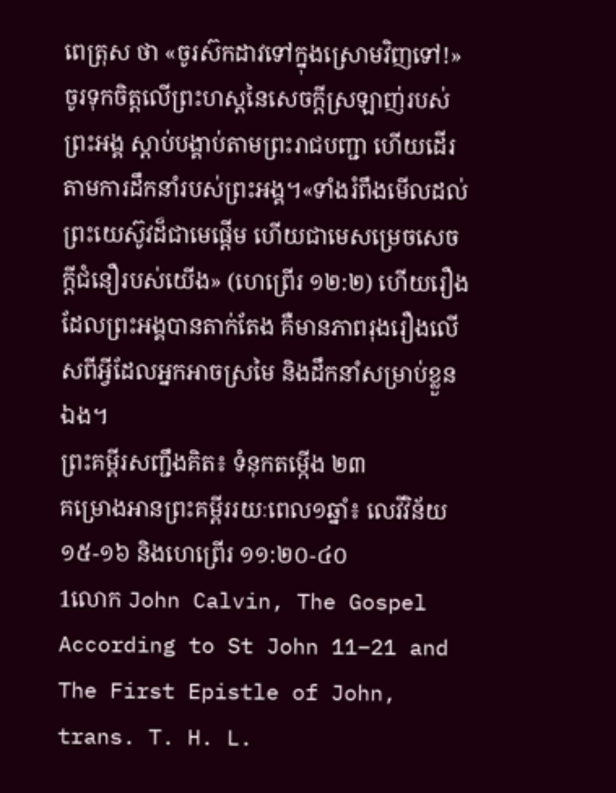ពេត្រុស ថា «ចូរស៊កដាវទៅក្នុងស្រោមវិញទៅ!» ចូរទុកចិត្តលើព្រះហស្តនៃសេចក្តីស្រឡាញ់របស់ព្រះអង្គ ស្តាប់បង្គាប់តាមព្រះរាជបញ្ជា ហើយដើរតាមការដឹកនាំរបស់ព្រះអង្គ។«ទាំងរំពឹងមើលដល់ព្រះយេស៊ូវដ៏ជាមេផ្ដើម ហើយជាមេសម្រេចសេចក្តីជំនឿរបស់យើង» (ហេព្រើរ ១២:២) ហើយរឿងដែលព្រះអង្គបានតាក់តែង គឺមានភាពរុងរឿងលើសពីអ្វីដែលអ្នកអាចស្រមៃ និងដឹកនាំសម្រាប់ខ្លួនឯង។
ព្រះគម្ពីរសញ្ជឹងគិត៖ ទំនុកតម្កើង ២៣
គម្រោងអានព្រះគម្ពីររយៈពេល១ឆ្នាំ៖ លេវីវិន័យ ១៥-១៦ និងហេព្រើរ ១១:២០-៤០
1លោក John Calvin, The Gospel According to St John 11–21 and The First Epistle of John, trans. T. H. L.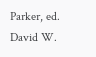Parker, ed. David W.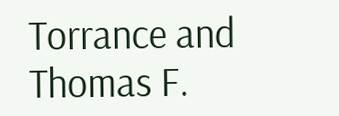Torrance and Thomas F.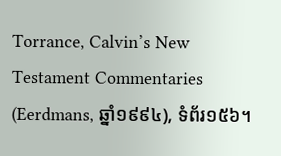Torrance, Calvin’s New Testament Commentaries (Eerdmans, ឆ្នាំ១៩៩៤), ទំព័រ១៥៦។